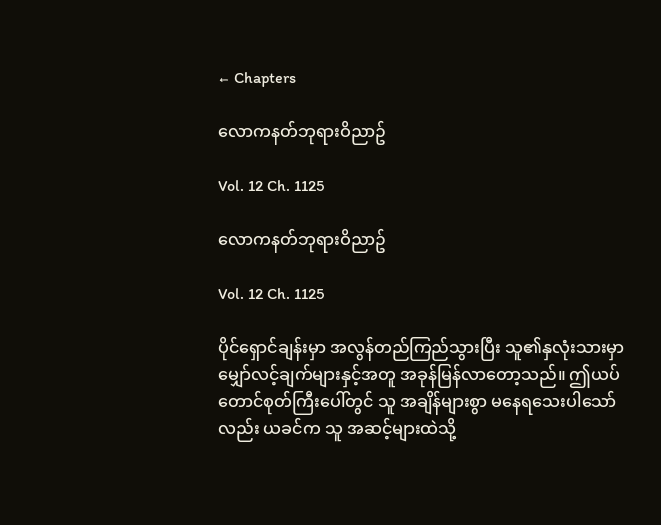← Chapters

လောကနတ်ဘုရားဝိညာဥ်

Vol. 12 Ch. 1125

လောကနတ်ဘုရားဝိညာဥ်

Vol. 12 Ch. 1125

ပိုင်ရှောင်ချန်းမှာ အလွန်တည်ကြည်သွားပြီး သူ၏နှလုံးသားမှာ မျှော်လင့်ချက်များနှင့်အတူ အခုန်မြန်လာတော့သည်။ ဤယပ်တောင်စုတ်ကြီးပေါ်တွင် သူ အချိန်များစွာ မနေရသေးပါသော်လည်း ယခင်က သူ အဆင့်များထဲသို့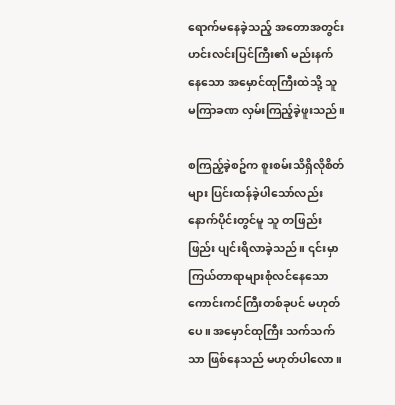ရောက်မနေခဲ့သည့် အတောအတွင်း ဟင်းလင်းပြင်ကြီး၏ မည်းနက်နေသော အမှောင်ထုကြီးထဲသို့ သူ မကြာခဏ လှမ်းကြည့်ခဲ့ဖူးသည်။

စကြည့်ခဲ့စဥ်က စူးစမ်းသိရှိလိုစိတ်များ ပြင်းထန်ခဲ့ပါသော်လည်း နောက်ပိုင်းတွင်မူ သူ တဖြည်းဖြည်း ပျင်းရိလာခဲ့သည်။ ၎င်းမှာ ကြယ်တာရာများစုံလင်နေသော ကောင်းကင်ကြီးတစ်ခုပင် မဟုတ်ပေ။ အမှောင်ထုကြီး သက်သက်သာ ဖြစ်နေသည် မဟုတ်ပါလော။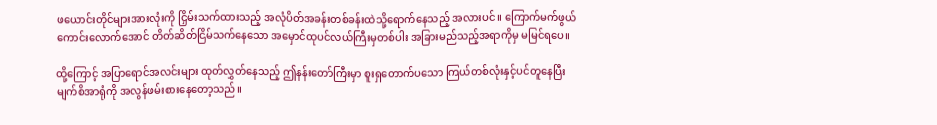ဖယောင်းတိုင်များအားလုံးကို ငြှိမ်းသက်ထားသည့် အလုံပိတ်အခန်းတစ်ခန်းထဲသို့ရောက်နေသည့် အလားပင်။ ကြောက်မက်ဖွယ်ကောင်းလောက်အောင် တိတ်ဆိတ်ငြိမ်သက်နေသော အမှောင်ထုပင်လယ်ကြီးမှတစ်ပါး အခြားမည်သည့်အရာကိုမှ မမြင်ရပေ။

ထို့ကြောင့် အပြာရောင်အလင်းများ ထုတ်လွှတ်နေသည့် ဤနန်းတော်ကြီးမှာ စူးရှတောက်ပသော ကြယ်တစ်လုံးနှင့်ပင်တူနေပြီး မျက်စိအာရုံကို အလွန်ဖမ်းစားနေတော့သည်။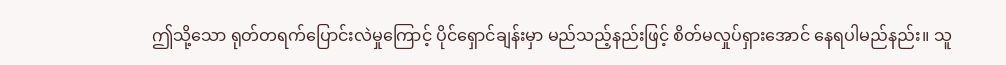ဤသို့သော ရုတ်တရက်ပြောင်းလဲမှုကြောင့် ပိုင်ရှောင်ချန်းမှာ မည်သည့်နည်းဖြင့် စိတ်မလှုပ်ရှားအောင် နေရပါမည်နည်း။ သူ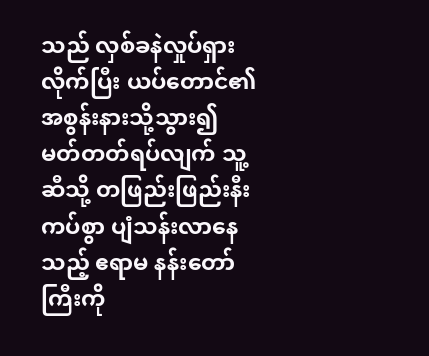သည် လှစ်ခနဲလှုပ်ရှားလိုက်ပြီး ယပ်တောင်၏အစွန်းနားသို့သွား၍ မတ်တတ်ရပ်လျက် သူ့ဆီသို့ တဖြည်းဖြည်းနီးကပ်စွာ ပျံသန်းလာနေသည့် ဧရာမ နန်းတော်ကြီးကို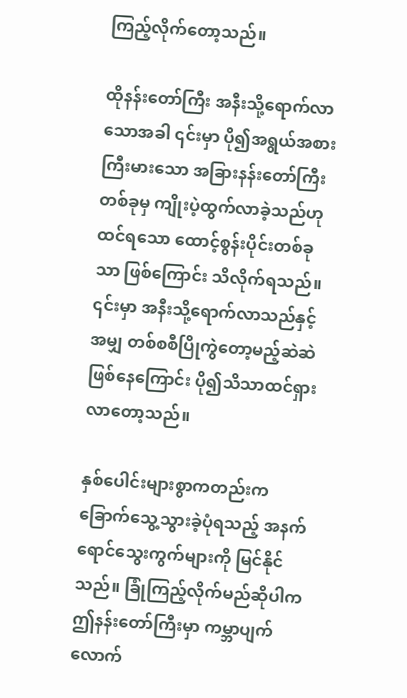ကြည့်လိုက်တော့သည်။

ထိုနန်းတော်ကြီး အနီးသို့ရောက်လာသောအခါ ၎င်းမှာ ပို၍အရွယ်အစားကြီးမားသော အခြားနန်းတော်ကြီးတစ်ခုမှ ကျိုးပဲ့ထွက်လာခဲ့သည်ဟု ထင်ရသော ထောင့်စွန်းပိုင်းတစ်ခုသာ ဖြစ်ကြောင်း သိလိုက်ရသည်။ ၎င်းမှာ အနီးသို့ရောက်လာသည်နှင့်အမျှ တစ်စစီပြိုကွဲတော့မည့်ဆဲဆဲဖြစ်နေကြောင်း ပို၍သိသာထင်ရှားလာတော့သည်။

နှစ်ပေါင်းများစွာကတည်းက ခြောက်သွေ့သွားခဲ့ပုံရသည့် အနက်ရောင်သွေးကွက်များကို မြင်နိုင်သည်။ ခြုံကြည့်လိုက်မည်ဆိုပါက ဤနန်းတော်ကြီးမှာ ကမ္ဘာပျက်လောက်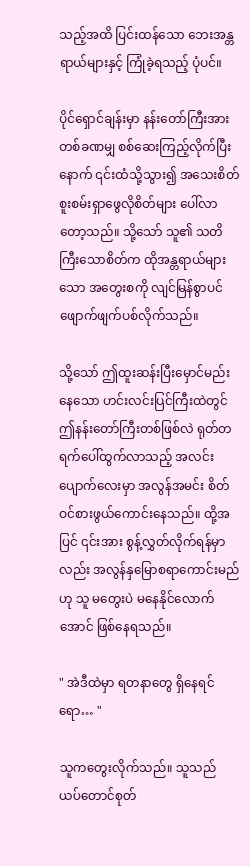သည့်အထိ ပြင်းထန်သော ဘေးအန္တရာယ်များနှင့် ကြုံခဲ့ရသည့် ပုံပင်။

ပိုင်ရှောင်ချန်းမှာ နန်းတော်ကြီးအား တစ်ခဏမျှ စစ်ဆေးကြည့်လိုက်ပြီးနောက် ၎င်းထံသို့သွား၍ အသေးစိတ် စူးစမ်းရှာဖွေလိုစိတ်များ ပေါ်လာတော့သည်။ သို့သော် သူ၏ သတိကြီးသောစိတ်က ထိုအန္တရာယ်များသော အတွေးစကို လျင်မြန်စွာပင် ဖျောက်ဖျက်ပစ်လိုက်သည်။

သို့သော် ဤထူးဆန်းပြီးမှောင်မည်းနေသော ဟင်းလင်းပြင်ကြီးထဲတွင် ဤနန်းတော်ကြီးတစ်ဖြစ်လဲ ရုတ်တရက်ပေါ်ထွက်လာသည့် အလင်းပျောက်လေးမှာ အလွန်အမင်း စိတ်ဝင်စားဖွယ်ကောင်းနေသည်။ ထို့အပြင် ၎င်းအား စွန့်လွှတ်လိုက်ရန်မှာလည်း အလွန်နှမြောစရာကောင်းမည်ဟု သူ မတွေးပဲ မနေနိုင်လောက်အောင် ဖြစ်နေရသည်။

" အဲဒီထဲမှာ ရတနာတွေ ရှိနေရင်ရော… "

သူကတွေးလိုက်သည်။ သူသည် ယပ်တောင်စုတ်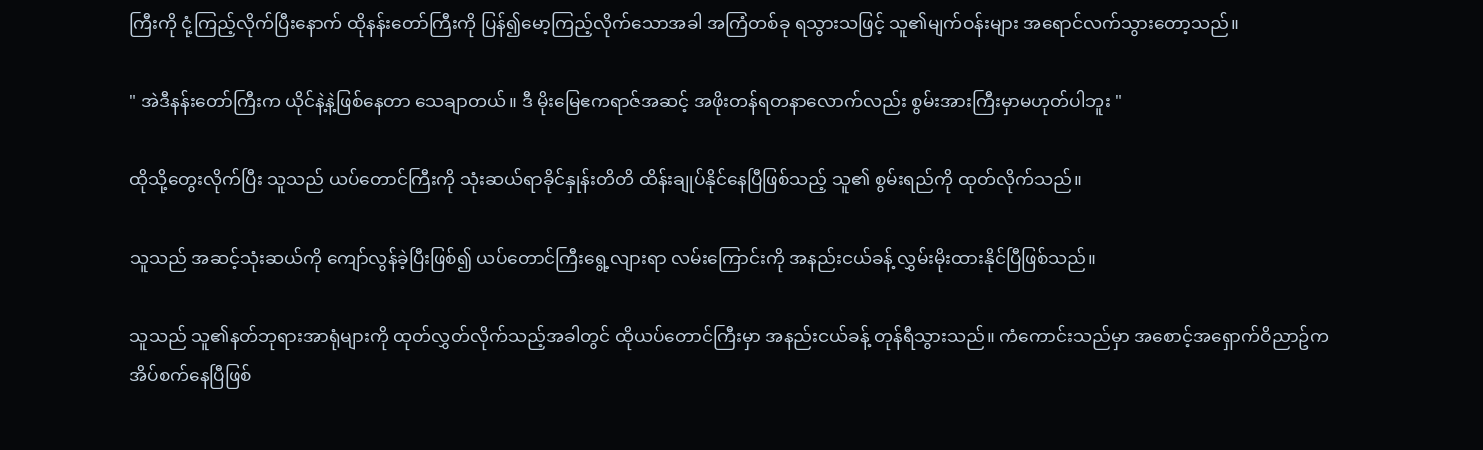ကြီးကို ငုံ့ကြည့်လိုက်ပြီးနောက် ထိုနန်းတော်ကြီးကို ပြန်၍မော့ကြည့်လိုက်သောအခါ အကြံတစ်ခု ရသွားသဖြင့် သူ၏မျက်ဝန်းများ အရောင်လက်သွားတော့သည်။

" အဲဒီနန်းတော်ကြီးက ယိုင်နဲ့နဲ့ဖြစ်နေတာ သေချာတယ်။ ဒီ မိုးမြေဧကရာဇ်အဆင့် အဖိုးတန်ရတနာလောက်လည်း စွမ်းအားကြီးမှာမဟုတ်ပါဘူး "

ထိုသို့တွေးလိုက်ပြီး သူသည် ယပ်တောင်ကြီးကို သုံးဆယ်ရာခိုင်နှုန်းတိတိ ထိန်းချုပ်နိုင်နေပြီဖြစ်သည့် သူ၏ စွမ်းရည်ကို ထုတ်လိုက်သည်။

သူသည် အဆင့်သုံးဆယ်ကို ကျော်လွန်ခဲ့ပြီးဖြစ်၍ ယပ်တောင်ကြီးရွေ့လျားရာ လမ်းကြောင်းကို အနည်းငယ်ခန့် လွှမ်းမိုးထားနိုင်ပြီဖြစ်သည်။

သူသည် သူ၏နတ်ဘုရားအာရုံများကို ထုတ်လွှတ်လိုက်သည့်အခါတွင် ထိုယပ်တောင်ကြီးမှာ အနည်းငယ်ခန့် တုန်ရီသွားသည်။ ကံကောင်းသည်မှာ အစောင့်အရှောက်ဝိညာဥ်က အိပ်စက်နေပြီဖြစ်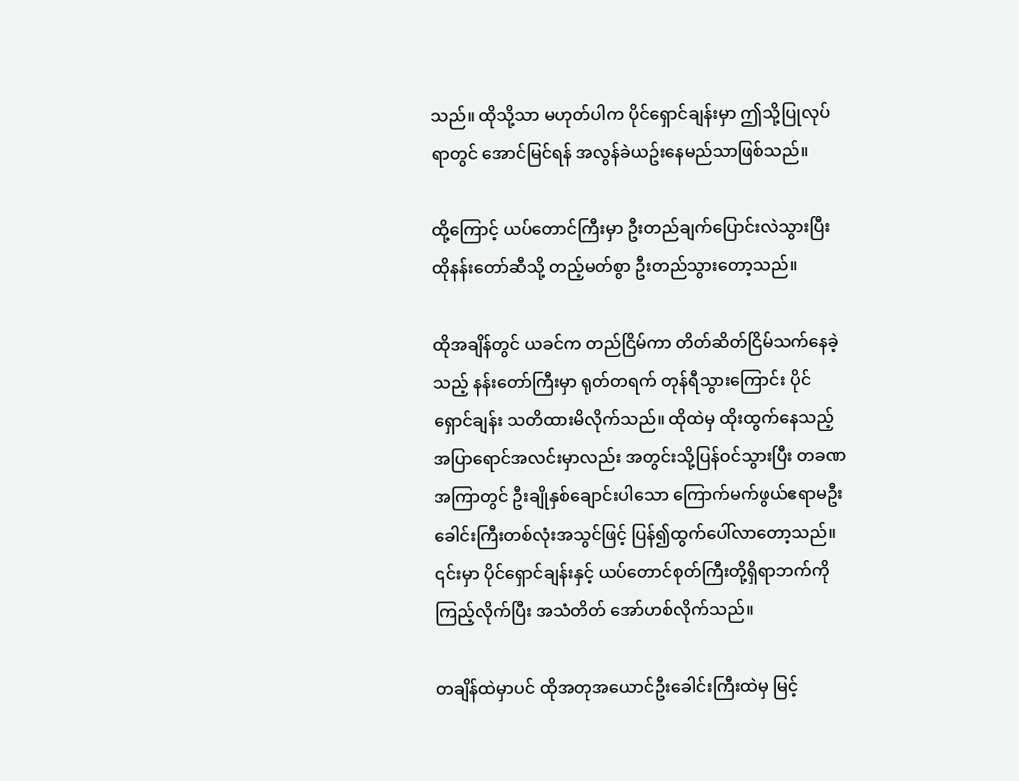သည်။ ထိုသို့သာ မဟုတ်ပါက ပိုင်ရှောင်ချန်းမှာ ဤသို့ပြုလုပ်ရာတွင် အောင်မြင်ရန် အလွန်ခဲယဥ်းနေမည်သာဖြစ်သည်။

ထို့ကြောင့် ယပ်တောင်ကြီးမှာ ဦးတည်ချက်ပြောင်းလဲသွားပြီး ထိုနန်းတော်ဆီသို့ တည့်မတ်စွာ ဦးတည်သွားတော့သည်။

ထိုအချိန်တွင် ယခင်က တည်ငြိမ်ကာ တိတ်ဆိတ်ငြိမ်သက်နေခဲ့သည့် နန်းတော်ကြီးမှာ ရုတ်တရက် တုန်ရီသွားကြောင်း ပိုင်ရှောင်ချန်း သတိထားမိလိုက်သည်။ ထိုထဲမှ ထိုးထွက်နေသည့် အပြာရောင်အလင်းမှာလည်း အတွင်းသို့ပြန်ဝင်သွားပြီး တခဏအကြာတွင် ဦးချိုနှစ်ချောင်းပါသော ကြောက်မက်ဖွယ်ဧရာမဦးခေါင်းကြီးတစ်လုံးအသွင်ဖြင့် ပြန်၍ထွက်ပေါ်လာတော့သည်။ ၎င်းမှာ ပိုင်ရှောင်ချန်းနှင့် ယပ်တောင်စုတ်ကြီးတို့ရှိရာဘက်ကို ကြည့်လိုက်ပြီး အသံတိတ် အော်ဟစ်လိုက်သည်။

တချိန်ထဲမှာပင် ထိုအတုအယောင်ဦးခေါင်းကြီးထဲမှ မြင့်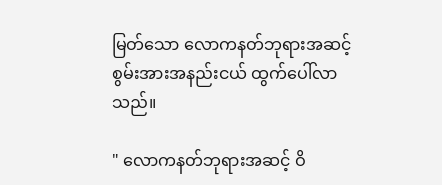မြတ်သော လောကနတ်ဘုရားအဆင့် စွမ်းအားအနည်းငယ် ထွက်ပေါ်လာသည်။

" လောကနတ်ဘုရားအဆင့် ဝိ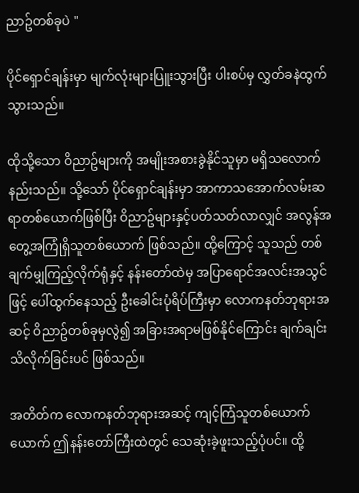ညာဥ်တစ်ခုပဲ "

ပိုင်ရှောင်ချန်းမှာ မျက်လုံးများပြူးသွားပြီး ပါးစပ်မှ လွှတ်ခနဲထွက်သွားသည်။

ထိုသို့သော ဝိညာဥ်များကို အမျိုးအစားခွဲနိုင်သူမှာ မရှိသလောက် နည်းသည်။ သို့သော် ပိုင်ရှောင်ချန်းမှာ အာကာသအောက်လမ်းဆရာတစ်ယောက်ဖြစ်ပြီး ဝိညာဥ်များနှင့်ပတ်သတ်လာလျှင် အလွန်အတွေ့အကြုံရှိသူတစ်ယောက် ဖြစ်သည်။ ထို့ကြောင့် သူသည် တစ်ချက်မျှကြည့်လိုက်ရုံနှင့် နန်းတော်ထဲမှ အပြာရောင်အလင်းအသွင်ဖြင့် ပေါ်ထွက်နေသည့် ဦးခေါင်းပုံရိပ်ကြီးမှာ လောကနတ်ဘုရားအဆင့် ဝိညာဥ်တစ်ခုမှလွဲ၍ အခြားအရာမဖြစ်နိုင်ကြောင်း ချက်ချင်းသိလိုက်ခြင်းပင် ဖြစ်သည်။

အတိတ်က လောကနတ်ဘုရားအဆင့် ကျင့်ကြံသူတစ်ယောက်ယောက် ဤနန်းတော်ကြီးထဲတွင် သေဆုံးခဲ့ဖူးသည့်ပုံပင်။ ထို့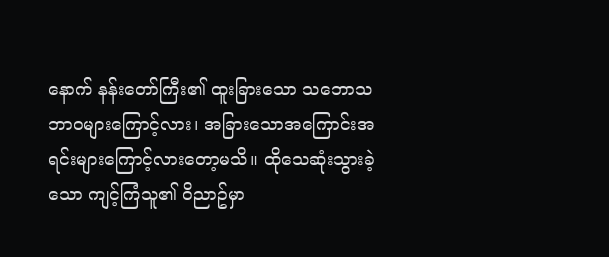နောက် နန်းတော်ကြီး၏ ထူးခြားသော သဘောသဘာဝများကြောင့်လား၊ အခြားသောအကြောင်းအရင်းများကြောင့်လားတော့မသိ။ ထိုသေဆုံးသွားခဲ့သော ကျင့်ကြံသူ၏ ဝိညာဥ်မှာ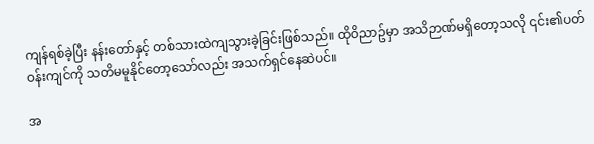ကျန်ရစ်ခဲ့ပြီး နန်းတော်နှင့် တစ်သားထဲကျသွားခဲ့ခြင်းဖြစ်သည်။ ထိုဝိညာဥ်မှာ အသိဉာဏ်မရှိတော့သလို ၎င်း၏ပတ်ဝန်းကျင်ကို သတိမမူနိုင်တော့သော်လည်း အသက်ရှင်နေဆဲပင်။

အ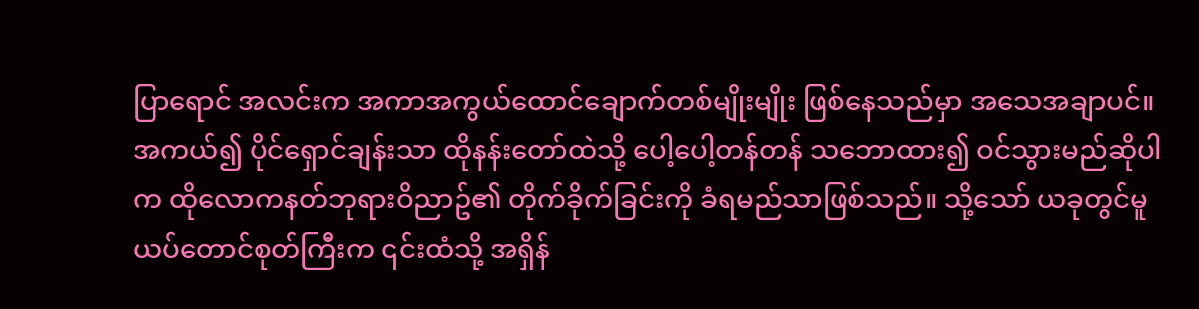ပြာရောင် အလင်းက အကာအကွယ်ထောင်ချောက်တစ်မျိုးမျိုး ဖြစ်နေသည်မှာ အသေအချာပင်။ အကယ်၍ ပိုင်ရှောင်ချန်းသာ ထိုနန်းတော်ထဲသို့ ပေါ့ပေါ့တန်တန် သဘောထား၍ ဝင်သွားမည်ဆိုပါက ထိုလောကနတ်ဘုရားဝိညာဥ်၏ တိုက်ခိုက်ခြင်းကို ခံရမည်သာဖြစ်သည်။ သို့သော် ယခုတွင်မူ ယပ်တောင်စုတ်ကြီးက ၎င်းထံသို့ အရှိန်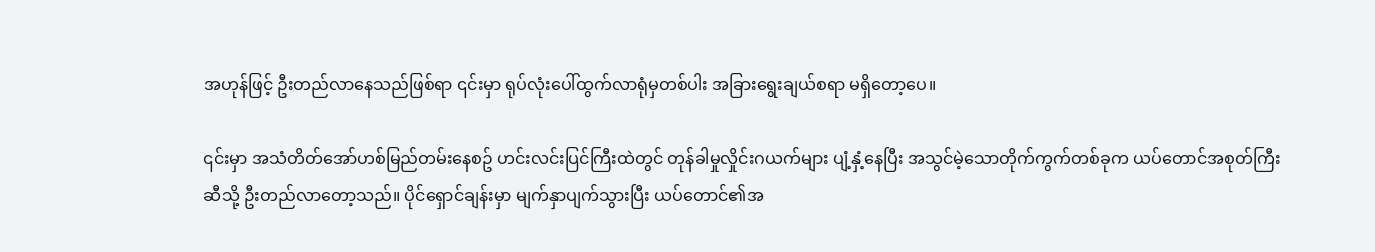အဟုန်ဖြင့် ဦးတည်လာနေသည်ဖြစ်ရာ ၎င်းမှာ ရုပ်လုံးပေါ်ထွက်လာရုံမှတစ်ပါး အခြားရွေးချယ်စရာ မရှိတော့ပေ။

၎င်းမှာ အသံတိတ်အော်ဟစ်မြည်တမ်းနေစဥ် ဟင်းလင်းပြင်ကြီးထဲတွင် တုန်ခါမှုလှိုင်းဂယက်များ ပျံ့နှံ့နေပြီး အသွင်မဲ့သောတိုက်ကွက်တစ်ခုက ယပ်တောင်အစုတ်ကြီးဆီသို့ ဦးတည်လာတော့သည်။ ပိုင်ရှောင်ချန်းမှာ မျက်နှာပျက်သွားပြီး ယပ်တောင်၏အ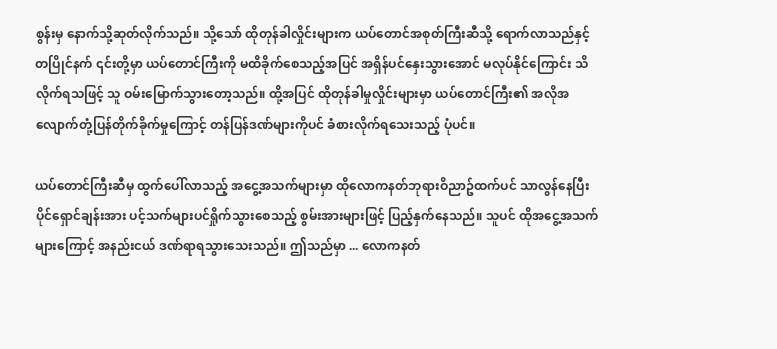စွန်းမှ နောက်သို့ဆုတ်လိုက်သည်။ သို့သော် ထိုတုန်ခါလှိုင်းများက ယပ်တောင်အစုတ်ကြီးဆီသို့ ရောက်လာသည်နှင့်တပြိုင်နက် ၎င်းတို့မှာ ယပ်တောင်ကြီးကို မထိခိုက်စေသည့်အပြင် အရှိန်ပင်နှေးသွားအောင် မလုပ်နိုင်ကြောင်း သိလိုက်ရသဖြင့် သူ ဝမ်းမြောက်သွားတော့သည်။ ထို့အပြင် ထိုတုန်ခါမှုလှိုင်းများမှာ ယပ်တောင်ကြီး၏ အလိုအလျောက်တုံ့ပြန်တိုက်ခိုက်မှုကြောင့် တန်ပြန်ဒဏ်များကိုပင် ခံစားလိုက်ရသေးသည့် ပုံပင်။

ယပ်တောင်ကြီးဆီမှ ထွက်ပေါ်လာသည့် အငွေ့အသက်များမှာ ထိုလောကနတ်ဘုရားဝိညာဥ်ထက်ပင် သာလွန်နေပြီး ပိုင်ရှောင်ချန်းအား ပင့်သက်များပင်ရှိုက်သွားစေသည့် စွမ်းအားများဖြင့် ပြည့်နှက်နေသည်။ သူပင် ထိုအငွေ့အသက်များကြောင့် အနည်းငယ် ဒဏ်ရာရသွားသေးသည်။ ဤသည်မှာ ... လောကနတ်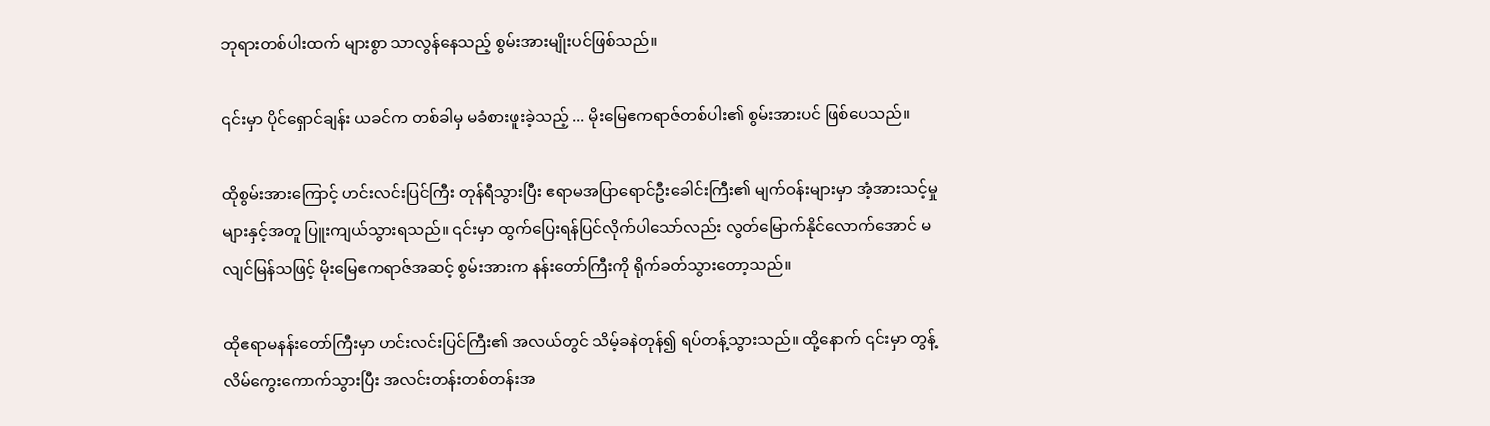ဘုရားတစ်ပါးထက် များစွာ သာလွန်နေသည့် စွမ်းအားမျိုးပင်ဖြစ်သည်။

၎င်းမှာ ပိုင်ရှောင်ချန်း ယခင်က တစ်ခါမှ မခံစားဖူးခဲ့သည့် ... မိုးမြေဧကရာဇ်တစ်ပါး၏ စွမ်းအားပင် ဖြစ်ပေသည်။

ထိုစွမ်းအားကြောင့် ဟင်းလင်းပြင်ကြီး တုန်ရီသွားပြီး ဧရာမအပြာရောင်ဦးခေါင်းကြီး၏ မျက်ဝန်းများမှာ အံ့အားသင့်မှုများနှင့်အတူ ပြူးကျယ်သွားရသည်။ ၎င်းမှာ ထွက်ပြေးရန်ပြင်လိုက်ပါသော်လည်း လွတ်မြောက်နိုင်လောက်အောင် မလျင်မြန်သဖြင့် မိုးမြေဧကရာဇ်အဆင့် စွမ်းအားက နန်းတော်ကြီးကို ရိုက်ခတ်သွားတော့သည်။

ထိုဧရာမနန်းတော်ကြီးမှာ ဟင်းလင်းပြင်ကြီး၏ အလယ်တွင် သိမ့်ခနဲတုန်၍ ရပ်တန့်သွားသည်။ ထို့နောက် ၎င်းမှာ တွန့်လိမ်ကွေးကောက်သွားပြီး အလင်းတန်းတစ်တန်းအ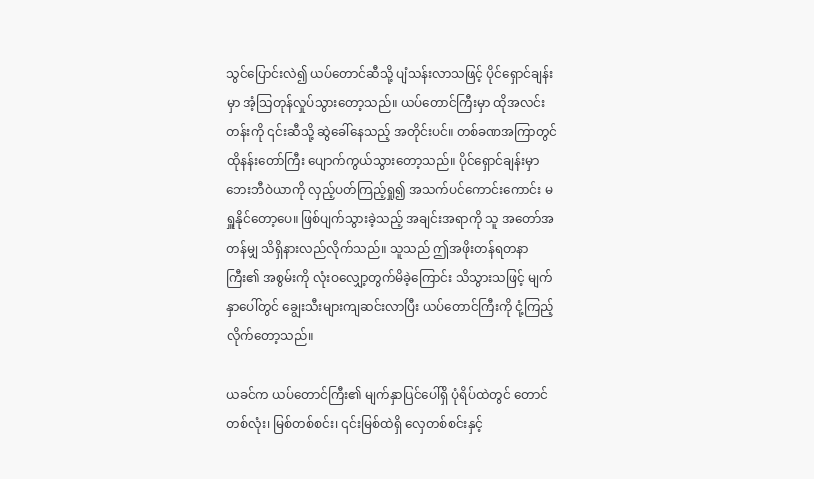သွင်ပြောင်းလဲ၍ ယပ်တောင်ဆီသို့ ပျံသန်းလာသဖြင့် ပိုင်ရှောင်ချန်းမှာ အံ့သြတုန်လှုပ်သွားတော့သည်။ ယပ်တောင်ကြီးမှာ ထိုအလင်းတန်းကို ၎င်းဆီသို့ ဆွဲခေါ်နေသည့် အတိုင်းပင်။ တစ်ခဏအကြာတွင် ထိုနန်းတော်ကြီး ပျောက်ကွယ်သွားတော့သည်။ ပိုင်ရှောင်ချန်းမှာ ဘေးဘီဝဲယာကို လှည့်ပတ်ကြည့်ရှု၍ အသက်ပင်ကောင်းကောင်း မရှူနိုင်တော့ပေ။ ဖြစ်ပျက်သွားခဲ့သည့် အချင်းအရာကို သူ အတော်အတန်မျှ သိရှိနားလည်လိုက်သည်။ သူသည် ဤအဖိုးတန်ရတနာကြီး၏ အစွမ်းကို လုံးဝလျှော့တွက်မိခဲ့ကြောင်း သိသွားသဖြင့် မျက်နှာပေါ်တွင် ချွေးသီးများကျဆင်းလာပြီး ယပ်တောင်ကြီးကို ငုံ့ကြည့်လိုက်တော့သည်။

ယခင်က ယပ်တောင်ကြီး၏ မျက်နှာပြင်ပေါ်ရှိ ပုံရိပ်ထဲတွင် တောင်တစ်လုံး၊ မြစ်တစ်စင်း၊ ၎င်းမြစ်ထဲရှိ လှေတစ်စင်းနှင့်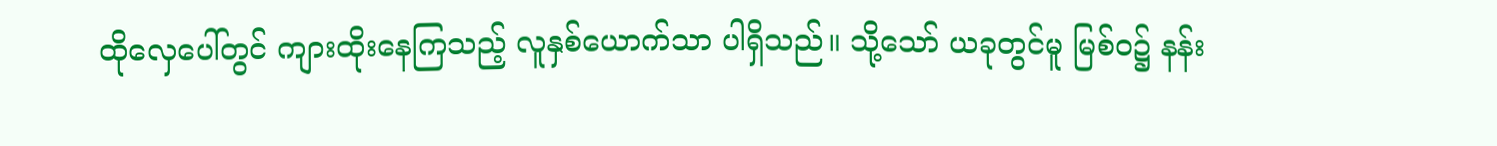ထိုလှေပေါ်တွင် ကျားထိုးနေကြသည့် လူနှစ်ယောက်သာ ပါရှိသည်။ သို့သော် ယခုတွင်မူ မြစ်ဝ၌ နန်း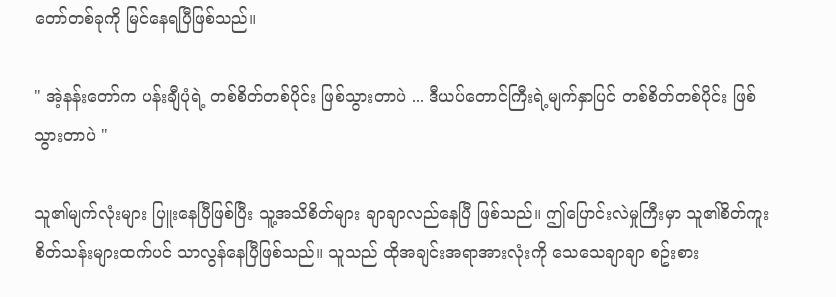တော်တစ်ခုကို မြင်နေရပြီဖြစ်သည်။

" အဲ့နန်းတော်က ပန်းချီပုံရဲ့ တစ်စိတ်တစ်ပိုင်း ဖြစ်သွားတာပဲ ... ဒီယပ်တောင်ကြီးရဲ့မျက်နှာပြင် တစ်စိတ်တစ်ပိုင်း ဖြစ်သွားတာပဲ "

သူ၏မျက်လုံးများ ပြူးနေပြီဖြစ်ပြီး သူ့အသိစိတ်များ ချာချာလည်နေပြီ ဖြစ်သည်။ ဤပြောင်းလဲမှုကြီးမှာ သူ၏စိတ်ကူးစိတ်သန်းများထက်ပင် သာလွန်နေပြီဖြစ်သည်။ သူသည် ထိုအချင်းအရာအားလုံးကို သေသေချာချာ စဥ်းစား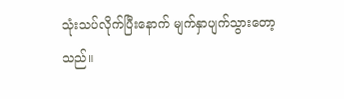သုံးသပ်လိုက်ပြီးနောက် မျက်နှာပျက်သွားတော့သည်။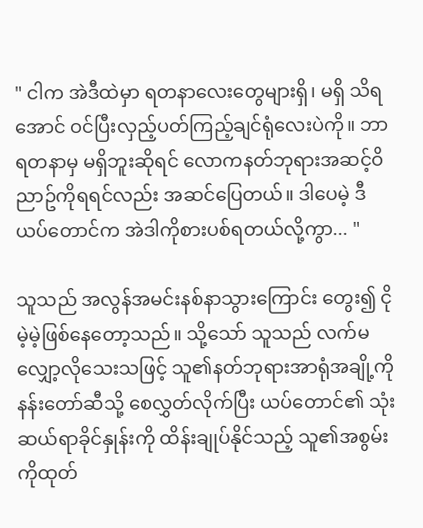" ငါက အဲဒီထဲမှာ ရတနာလေးတွေများရှိ၊ မရှိ သိရအောင် ဝင်ပြီးလှည့်ပတ်ကြည့်ချင်ရုံလေးပဲကို။ ဘာရတနာမှ မရှိဘူးဆိုရင် လောကနတ်ဘုရားအဆင့်ဝိညာဥ်ကိုရရင်လည်း အဆင်ပြေတယ်။ ဒါပေမဲ့ ဒီယပ်တောင်က အဲဒါကိုစားပစ်ရတယ်လို့ကွာ... "

သူသည် အလွန်အမင်းနစ်နာသွားကြောင်း တွေး၍ ငိုမဲ့မဲ့ဖြစ်နေတော့သည်။ သို့သော် သူသည် လက်မလျှော့လိုသေးသဖြင့် သူ၏နတ်ဘုရားအာရုံအချို့ကို နန်းတော်ဆီသို့ စေလွှတ်လိုက်ပြီး ယပ်တောင်၏ သုံးဆယ်ရာခိုင်နှုန်းကို ထိန်းချုပ်နိုင်သည့် သူ၏အစွမ်းကိုထုတ်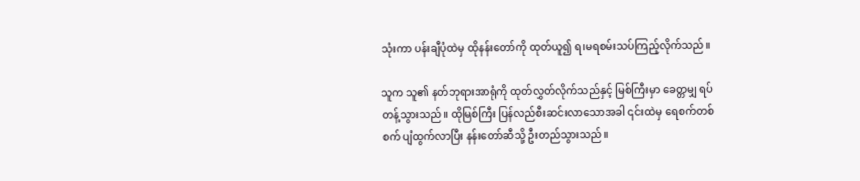သုံးကာ ပန်းချီပုံထဲမှ ထိုနန်းတော်ကို ထုတ်ယူ၍ ရ၊မရစမ်းသပ်ကြည့်လိုက်သည်။

သူက သူ၏ နတ်ဘုရားအာရုံကို ထုတ်လွှတ်လိုက်သည်နှင့် မြစ်ကြီးမှာ ခေတ္တမျှ ရပ်တန့်သွားသည်။ ထိုမြစ်ကြီး ပြန်လည်စီးဆင်းလာသောအခါ ၎င်းထဲမှ ရေစက်တစ်စက် ပျံထွက်လာပြီး နန်းတော်ဆီသို့ ဦးတည်သွားသည်။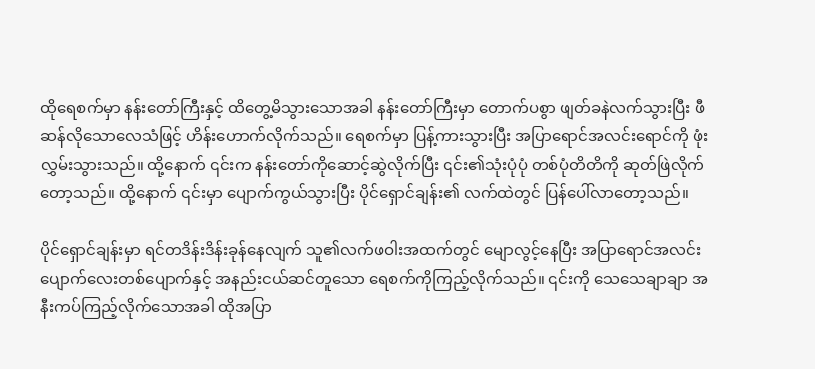ထိုရေစက်မှာ နန်းတော်ကြီးနှင့် ထိတွေ့မိသွားသောအခါ နန်းတော်ကြီးမှာ တောက်ပစွာ ဖျတ်ခနဲလက်သွားပြီး ဖီဆန်လိုသောလေသံဖြင့် ဟိန်းဟောက်လိုက်သည်။ ရေစက်မှာ ပြန့်ကားသွားပြီး အပြာရောင်အလင်းရောင်ကို ဖုံးလွှမ်းသွားသည်။ ထို့နောက် ၎င်းက နန်းတော်ကိုဆောင့်ဆွဲလိုက်ပြီး ၎င်း၏သုံးပုံပုံ တစ်ပုံတိတိကို ဆုတ်ဖြဲလိုက်တော့သည်။ ထို့နောက် ၎င်းမှာ ပျောက်ကွယ်သွားပြီး ပိုင်ရှောင်ချန်း၏ လက်ထဲတွင် ပြန်ပေါ်လာတော့သည်။

ပိုင်ရှောင်ချန်းမှာ ရင်တဒိန်းဒိန်းခုန်နေလျက် သူ၏လက်ဖဝါးအထက်တွင် မျောလွင့်နေပြီး အပြာရောင်အလင်းပျောက်လေးတစ်ပျောက်နှင့် အနည်းငယ်ဆင်တူသော ရေစက်ကိုကြည့်လိုက်သည်။ ၎င်းကို သေသေချာချာ အနီးကပ်ကြည့်လိုက်သောအခါ ထိုအပြာ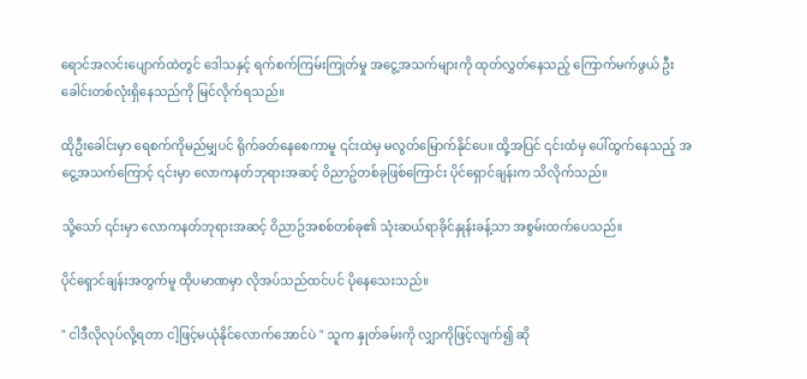ရောင်အလင်းပျောက်ထဲတွင် ဒေါသနှင့် ရက်စက်ကြမ်းကြုတ်မှု အငွေ့အသက်များကို ထုတ်လွှတ်နေသည့် ကြောက်မက်ဖွယ် ဦးခေါင်းတစ်လုံးရှိနေသည်ကို မြင်လိုက်ရသည်။

ထိုဦးခေါင်းမှာ ရေစက်ကိုမည်မျှပင် ရိုက်ခတ်နေစေကာမူ ၎င်းထဲမှ မလွတ်မြောက်နိုင်ပေ။ ထို့အပြင် ၎င်းထံမှ ပေါ်ထွက်နေသည့် အငွေ့အသက်ကြောင့် ၎င်းမှာ လောကနတ်ဘုရားအဆင့် ဝိညာဥ်တစ်ခုဖြစ်ကြောင်း ပိုင်ရှောင်ချန်းက သိလိုက်သည်။

သို့သော် ၎င်းမှာ လောကနတ်ဘုရားအဆင့် ဝိညာဥ်အစစ်တစ်ခု၏ သုံးဆယ်ရာခိုင်နှုန်းခန့်သာ အစွမ်းထက်ပေသည်။

ပိုင်ရှောင်ချန်းအတွက်မူ ထိုပမာဏမှာ လိုအပ်သည်ထင်ပင် ပိုနေသေးသည်။

" ငါဒီလိုလုပ်လို့ရတာ ငါ့ဖြင့်မယုံနိုင်လောက်အောင်ပဲ " သူက နှုတ်ခမ်းကို လျှာကိုဖြင့်လျက်၍ ဆို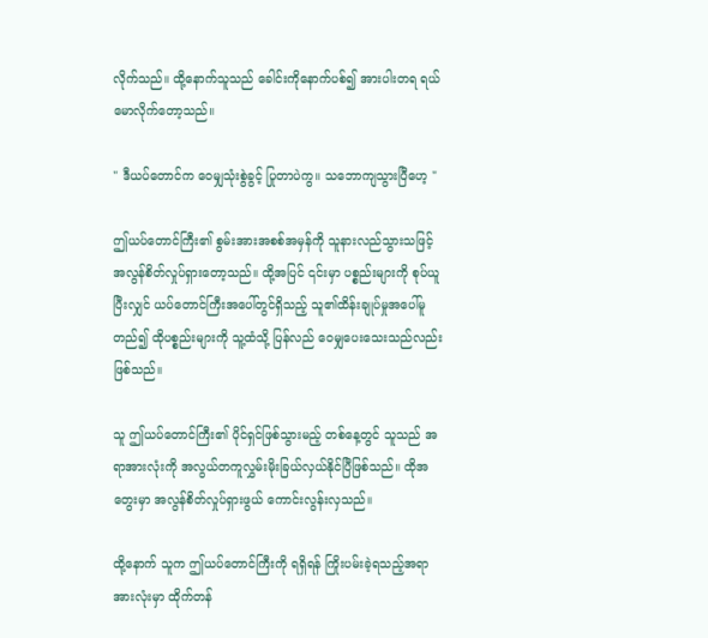လိုက်သည်။ ထို့နောက်သူသည် ခေါင်းကိုနောက်ပစ်၍ အားပါးတရ ရယ်မောလိုက်တော့သည်။

" ဒီယပ်တောင်က ဝေမျှသုံးစွဲခွင့် ပြုတာပဲကွ။ သဘောကျသွားပြီဟေ့ "

ဤယပ်တောင်ကြီး၏ စွမ်းအားအစစ်အမှန်ကို သူနားလည်သွားသဖြင့် အလွန်စိတ်လှုပ်ရှားတော့သည်။ ထို့အပြင် ၎င်းမှာ ပစ္စည်းများကို စုပ်ယူပြီးလျှင် ယပ်တောင်ကြီးအပေါ်တွင်ရှိသည့် သူ၏ထိန်းချုပ်မှုအပေါ်မူတည်၍ ထိုပစ္စည်းများကို သူ့ထံသို့ ပြန်လည် ဝေမျှပေးသေးသည်လည်း ဖြစ်သည်။

သူ ဤယပ်တောင်ကြီး၏ ပိုင်ရှင်ဖြစ်သွားမည့် တစ်နေ့တွင် သူသည် အရာအားလုံးကို အလွယ်တကူလွှမ်းမိုးခြယ်လှယ်နိုင်ပြီဖြစ်သည်။ ထိုအတွေးမှာ အလွန်စိတ်လှုပ်ရှားဖွယ် ကောင်းလွန်းလှသည်။

ထို့နောက် သူက ဤယပ်တောင်ကြီးကို ရရှိရန် ကြိုးပမ်းခဲ့ရသည့်အရာအားလုံးမှာ ထိုက်တန်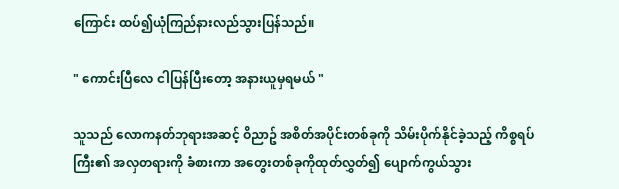ကြောင်း ထပ်၍ယုံကြည်နားလည်သွားပြန်သည်။

" ကောင်းပြီလေ ငါပြန်ပြီးတော့ အနားယူမှရမယ် "

သူသည် လောကနတ်ဘုရားအဆင့် ဝိညာဥ် အစိတ်အပိုင်းတစ်ခုကို သိမ်းပိုက်နိုင်ခဲ့သည့် ကိစ္စရပ်ကြီး၏ အလှတရားကို ခံစားကာ အတွေးတစ်ခုကိုထုတ်လွှတ်၍ ပျောက်ကွယ်သွား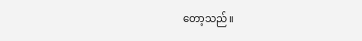တော့သည်။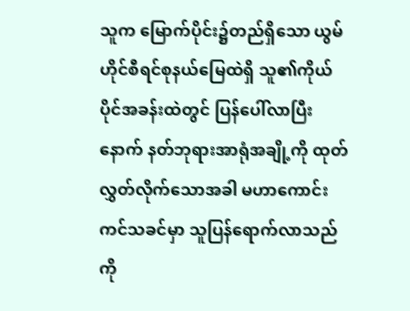သူက မြောက်ပိုင်း၌တည်ရှိသော ယွမ်ဟိုင်စီရင်စုနယ်မြေထဲရှိ သူ၏ကိုယ်ပိုင်အခန်းထဲတွင် ပြန်ပေါ်လာပြီးနောက် နတ်ဘုရားအာရုံအချို့ကို ထုတ်လွှတ်လိုက်သောအခါ မဟာကောင်းကင်သခင်မှာ သူပြန်ရောက်လာသည်ကို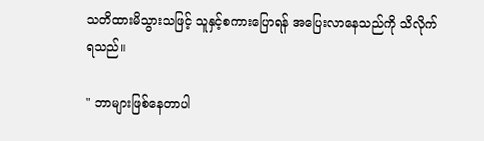သတိထားမိသွားသဖြင့် သူနှင့်စကားပြောရန် အပြေးလာနေသည်ကို သိလိုက်ရသည်။

" ဘာများဖြစ်နေတာပါ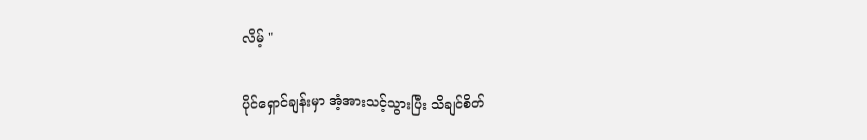လိမ့် "

ပိုင်ရှောင်ချန်းမှာ အံ့အားသင့်သွားပြီး သိချင်စိတ်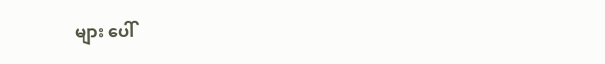များ ပေါ်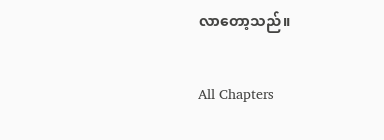လာတော့သည်။

All Chapters